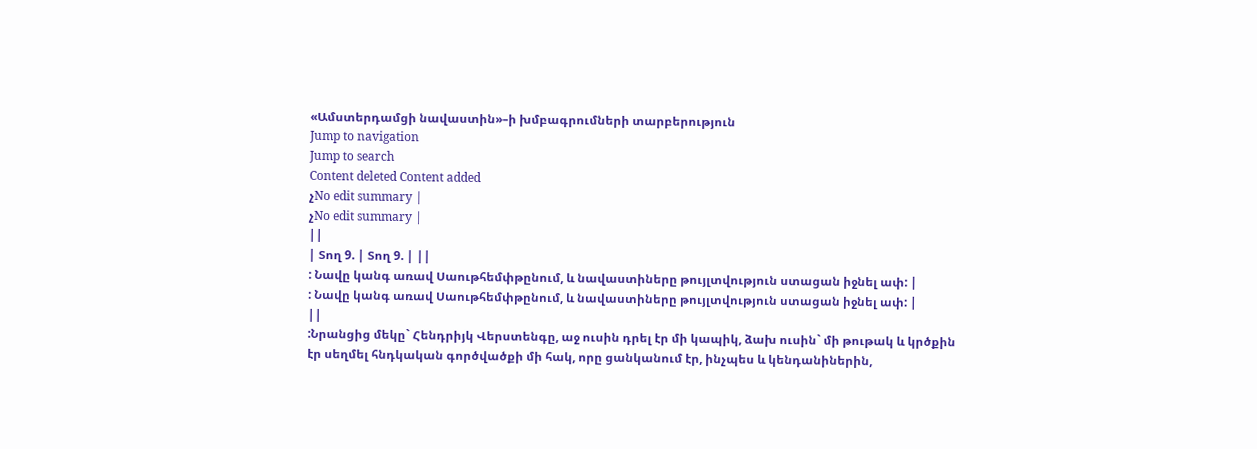«Ամստերդամցի նավաստին»–ի խմբագրումների տարբերություն
Jump to navigation
Jump to search
Content deleted Content added
չNo edit summary |
չNo edit summary |
||
| Տող 9. | Տող 9. | ||
: Նավը կանգ առավ Սաութհեմփթընում, և նավաստիները թույլտվություն ստացան իջնել ափ: |
: Նավը կանգ առավ Սաութհեմփթընում, և նավաստիները թույլտվություն ստացան իջնել ափ: |
||
:Նրանցից մեկը` Հենդրիյկ Վերստենգը, աջ ուսին դրել էր մի կապիկ, ձախ ուսին` մի թութակ և կրծքին էր սեղմել հնդկական գործվածքի մի հակ, որը ցանկանում էր, ինչպես և կենդանիներին,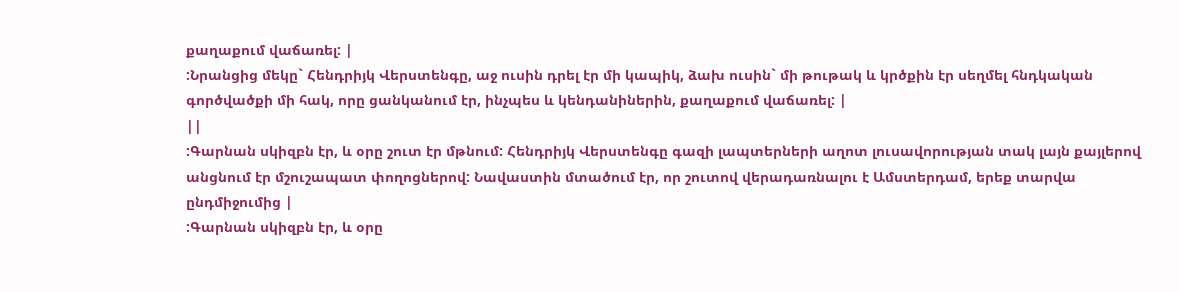քաղաքում վաճառել: |
:Նրանցից մեկը` Հենդրիյկ Վերստենգը, աջ ուսին դրել էր մի կապիկ, ձախ ուսին` մի թութակ և կրծքին էր սեղմել հնդկական գործվածքի մի հակ, որը ցանկանում էր, ինչպես և կենդանիներին, քաղաքում վաճառել: |
||
:Գարնան սկիզբն էր, և օրը շուտ էր մթնում: Հենդրիյկ Վերստենգը գազի լապտերների աղոտ լուսավորության տակ լայն քայլերով անցնում էր մշուշապատ փողոցներով: Նավաստին մտածում էր, որ շուտով վերադառնալու է Ամստերդամ, երեք տարվա ընդմիջումից |
:Գարնան սկիզբն էր, և օրը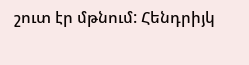շուտ էր մթնում: Հենդրիյկ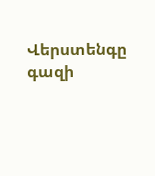Վերստենգը գազի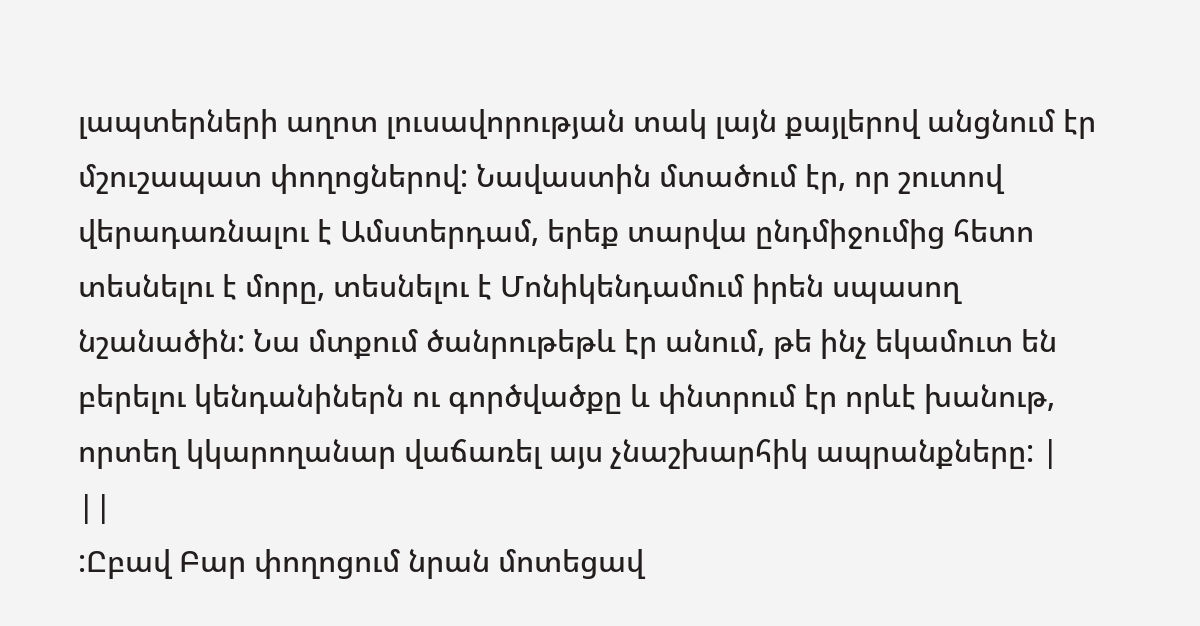լապտերների աղոտ լուսավորության տակ լայն քայլերով անցնում էր մշուշապատ փողոցներով: Նավաստին մտածում էր, որ շուտով վերադառնալու է Ամստերդամ, երեք տարվա ընդմիջումից հետո տեսնելու է մորը, տեսնելու է Մոնիկենդամում իրեն սպասող նշանածին: Նա մտքում ծանրութեթև էր անում, թե ինչ եկամուտ են բերելու կենդանիներն ու գործվածքը և փնտրում էր որևէ խանութ, որտեղ կկարողանար վաճառել այս չնաշխարհիկ ապրանքները: |
||
:Ըբավ Բար փողոցում նրան մոտեցավ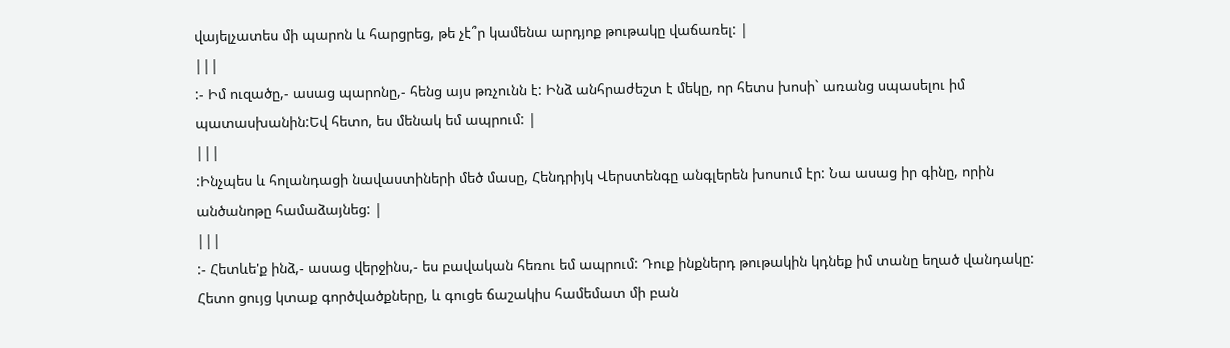վայելչատես մի պարոն և հարցրեց, թե չէ՞ր կամենա արդյոք թութակը վաճառել: |
|||
:- Իմ ուզածը,- ասաց պարոնը,- հենց այս թռչունն է: Ինձ անհրաժեշտ է մեկը, որ հետս խոսի` առանց սպասելու իմ պատասխանին:Եվ հետո, ես մենակ եմ ապրում: |
|||
:Ինչպես և հոլանդացի նավաստիների մեծ մասը, Հենդրիյկ Վերստենգը անգլերեն խոսում էր: Նա ասաց իր գինը, որին անծանոթը համաձայնեց: |
|||
:- Հետևե'ք ինձ,- ասաց վերջինս,- ես բավական հեռու եմ ապրում: Դուք ինքներդ թութակին կդնեք իմ տանը եղած վանդակը: Հետո ցույց կտաք գործվածքները, և գուցե ճաշակիս համեմատ մի բան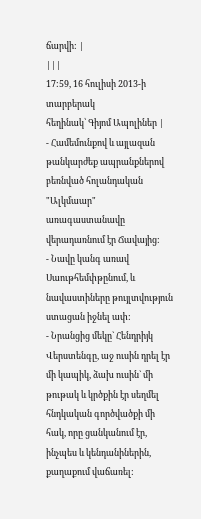ճարվի: |
|||
17:59, 16 հուլիսի 2013-ի տարբերակ
հեղինակ՝ Գիյոմ Ապոլիներ |
- Համեմունքով և այլազան թանկարժեք ապրանքներով բեռնված հոլանդական "Ալկմաար" առագաստանավը վերադառնում էր Ճավայից:
- Նավը կանգ առավ Սաութհեմփթընում, և նավաստիները թույլտվություն ստացան իջնել ափ:
- Նրանցից մեկը` Հենդրիյկ Վերստենգը, աջ ուսին դրել էր մի կապիկ, ձախ ուսին` մի թութակ և կրծքին էր սեղմել հնդկական գործվածքի մի հակ, որը ցանկանում էր, ինչպես և կենդանիներին, քաղաքում վաճառել: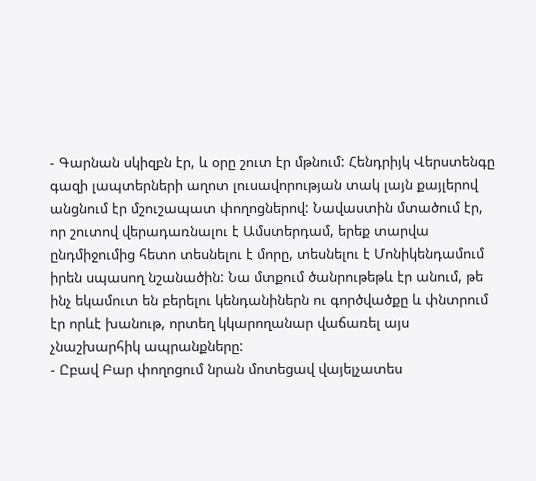- Գարնան սկիզբն էր, և օրը շուտ էր մթնում: Հենդրիյկ Վերստենգը գազի լապտերների աղոտ լուսավորության տակ լայն քայլերով անցնում էր մշուշապատ փողոցներով: Նավաստին մտածում էր, որ շուտով վերադառնալու է Ամստերդամ, երեք տարվա ընդմիջումից հետո տեսնելու է մորը, տեսնելու է Մոնիկենդամում իրեն սպասող նշանածին: Նա մտքում ծանրութեթև էր անում, թե ինչ եկամուտ են բերելու կենդանիներն ու գործվածքը և փնտրում էր որևէ խանութ, որտեղ կկարողանար վաճառել այս չնաշխարհիկ ապրանքները:
- Ըբավ Բար փողոցում նրան մոտեցավ վայելչատես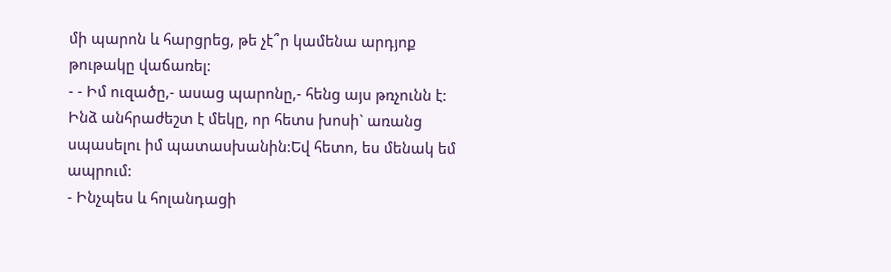մի պարոն և հարցրեց, թե չէ՞ր կամենա արդյոք թութակը վաճառել:
- - Իմ ուզածը,- ասաց պարոնը,- հենց այս թռչունն է: Ինձ անհրաժեշտ է մեկը, որ հետս խոսի` առանց սպասելու իմ պատասխանին:Եվ հետո, ես մենակ եմ ապրում:
- Ինչպես և հոլանդացի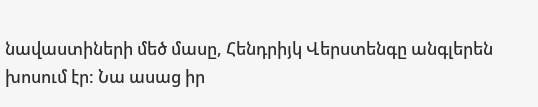նավաստիների մեծ մասը, Հենդրիյկ Վերստենգը անգլերեն խոսում էր: Նա ասաց իր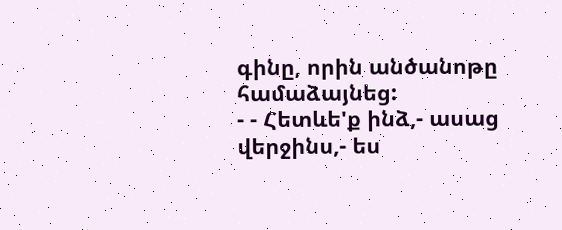գինը, որին անծանոթը համաձայնեց:
- - Հետևե'ք ինձ,- ասաց վերջինս,- ես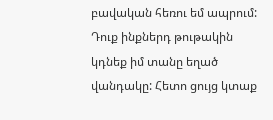բավական հեռու եմ ապրում: Դուք ինքներդ թութակին կդնեք իմ տանը եղած վանդակը: Հետո ցույց կտաք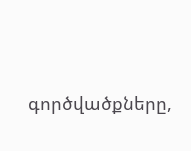գործվածքները,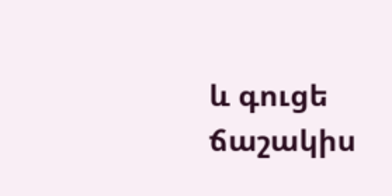և գուցե ճաշակիս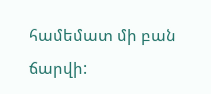համեմատ մի բան ճարվի: